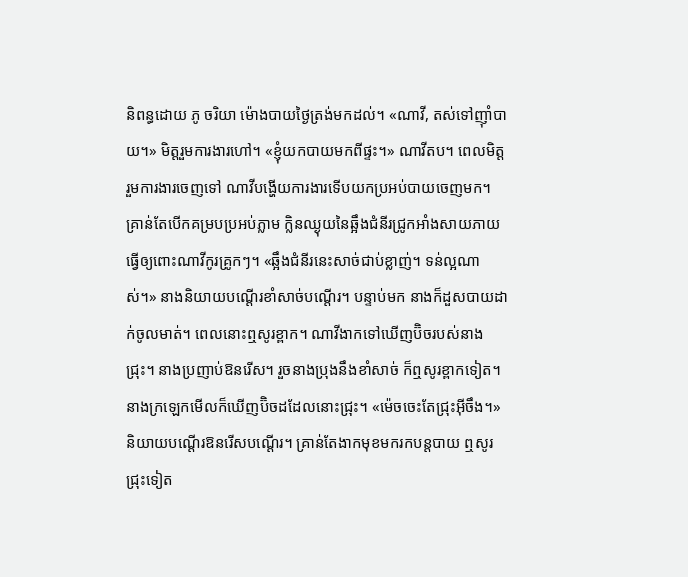និពន្ធដោយ ភូ ចរិយា ម៉ោងបាយថ្ងៃត្រង់មកដល់។ «ណាវី, តស់ទៅញ៉ាំបាយ។» មិត្តរួមការងារហៅ។ «ខ្ញុំយកបាយមកពីផ្ទះ។» ណាវីតប។ ពេលមិត្តរួមការងារចេញទៅ ណាវីបង្ហើយការងារទើបយកប្រអប់បាយចេញមក។ គ្រាន់តែបើកគម្របប្រអប់ភ្លាម ក្លិនឈ្ងុយនៃឆ្អឹងជំនីរជ្រូកអាំងសាយភាយ ធ្វើឲ្យពោះណាវីកូរគ្រូកៗ។ «ឆ្អឹងជំនីរនេះសាច់ជាប់ខ្លាញ់។ ទន់ល្អណាស់។» នាងនិយាយបណ្តើរខាំសាច់បណ្តើរ។ បន្ទាប់មក នាងក៏ដួសបាយដាក់ចូលមាត់។ ពេលនោះឮសូរខ្ពាក។ ណាវីងាកទៅឃើញប៊ិចរបស់នាងជ្រុះ។ នាងប្រញាប់ឱនរើស។ រួចនាងប្រុងនឹងខាំសាច់ ក៏ឮសូរខ្ពាកទៀត។ នាងក្រឡេកមើលក៏ឃើញប៊ិចដដែលនោះជ្រុះ។ «ម៉េចចេះតែជ្រុះអ៊ីចឹង។» និយាយបណ្តើរឱនរើសបណ្តើរ។ គ្រាន់តែងាកមុខមករកបន្តបាយ ឮសូរជ្រុះទៀត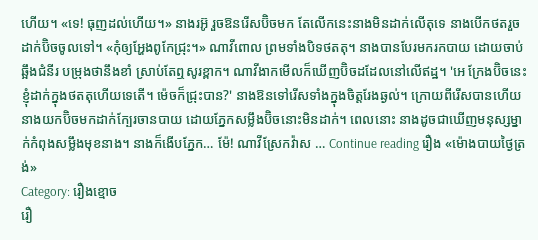ហើយ។ «ទេ! ធុញដល់ហើយ។» នាងរអ៊ូ រួចឱនរើសប៊ិចមក តែលើកនេះនាងមិនដាក់លើតុទេ នាងបើកថតរួចដាក់ប៊ិចចូលទៅ។ «កុំឲ្យអ្ហែងពូកែជ្រុះ។» ណាវីពោល ព្រមទាំងបិទថតតុ។ នាងបានបែរមករកបាយ ដោយចាប់ឆ្អឹងជំនីរ បម្រុងថានឹងខាំ ស្រាប់តែឮសូរខ្ពាក។ ណាវីងាកមើលក៏ឃើញប៊ិចដដែលនៅលើឥដ្ឋ។ 'អេ ក្រែងប៊ិចនេះខ្ញុំដាក់ក្នុងថតតុហើយទេតើ។ ម៉េចក៏ជ្រុះបាន?' នាងឱនទៅរើសទាំងក្នុងចិត្តរែងឆ្ងល់។ ក្រោយពីរើសបានហើយ នាងយកប៊ិចមកដាក់ក្បែរចានបាយ ដោយភ្នែកសម្លឹងប៊ិចនោះមិនដាក់។ ពេលនោះ នាងដូចជាឃើញមនុស្សម្នាក់កំពុងសម្លឹងមុខនាង។ នាងក៏ងើបភ្នែក… ម៉ែ! ណាវីស្រែកវ៉ាស … Continue reading រឿង «ម៉ោងបាយថ្ងៃត្រង់»
Category: រឿងខ្មោច
រឿ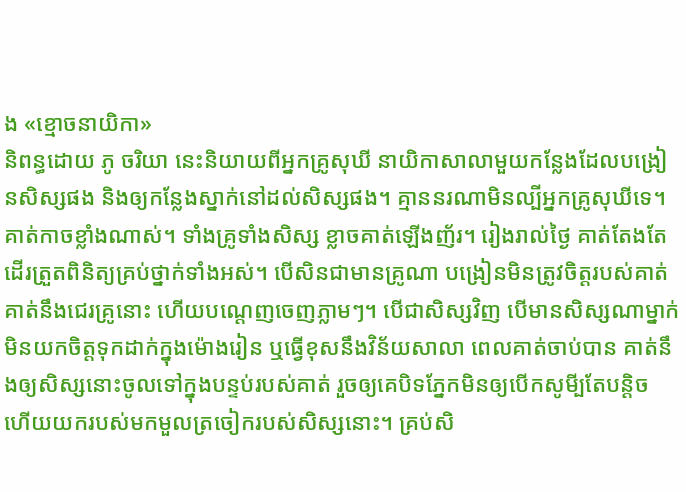ង «ខ្មោចនាយិកា»
និពន្ធដោយ ភូ ចរិយា នេះនិយាយពីអ្នកគ្រូសុឃី នាយិកាសាលាមួយកន្លែងដែលបង្រៀនសិស្សផង និងឲ្យកន្លែងស្នាក់នៅដល់សិស្សផង។ គ្មាននរណាមិនល្បីអ្នកគ្រូសុឃីទេ។ គាត់កាចខ្លាំងណាស់។ ទាំងគ្រូទាំងសិស្ស ខ្លាចគាត់ឡើងញ័រ។ រៀងរាល់ថ្ងៃ គាត់តែងតែដើរត្រួតពិនិត្យគ្រប់ថ្នាក់ទាំងអស់។ បើសិនជាមានគ្រូណា បង្រៀនមិនត្រូវចិត្តរបស់គាត់ គាត់នឹងជេរគ្រូនោះ ហើយបណ្តេញចេញភ្លាមៗ។ បើជាសិស្សវិញ បើមានសិស្សណាម្នាក់មិនយកចិត្តទុកដាក់ក្នុងម៉ោងរៀន ឬធ្វើខុសនឹងវិន័យសាលា ពេលគាត់ចាប់បាន គាត់នឹងឲ្យសិស្សនោះចូលទៅក្នុងបន្ទប់របស់គាត់ រួចឲ្យគេបិទភ្នែកមិនឲ្យបើកសូមី្បតែបន្តិច ហើយយករបស់មកមួលត្រចៀករបស់សិស្សនោះ។ គ្រប់សិ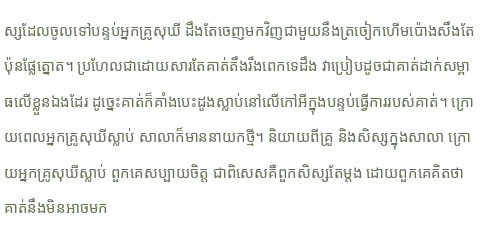ស្សដែលចូលទៅបន្ទប់អ្នកគ្រូសុឃី ដឹងតែចេញមកវិញជាមួយនឹងត្រចៀកហើមប៉ោងសឹងតែប៉ុនផ្លែត្នោត។ ប្រហែលជាដោយសារតែគាត់តឹងរឹងពេកទេដឹង វាប្រៀបដូចជាគាត់ដាក់សម្ពាធលើខ្លួនឯងដែរ ដូច្នេះគាត់ក៏គាំងបេះដូងស្លាប់នៅលើកៅអីក្នុងបន្ទប់ធ្វើការរបស់គាត់។ ក្រោយពេលអ្នកគ្រូសុឃីស្លាប់ សាលាក៏មាននាយកថ្មី។ និយាយពីគ្រូ និងសិស្សក្នុងសាលា ក្រោយអ្នកគ្រូសុឃីស្លាប់ ពួកគេសប្បាយចិត្ត ជាពិសេសគឺពួកសិស្សតែម្តង ដោយពួកគេគិតថា គាត់នឹងមិនអាចមក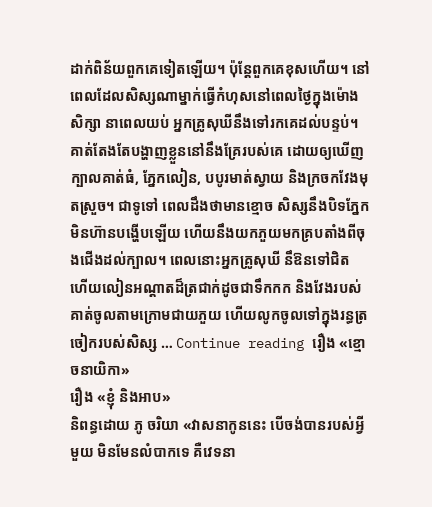ដាក់ពិន័យពួកគេទៀតឡើយ។ ប៉ុន្តែពួកគេខុសហើយ។ នៅពេលដែលសិស្សណាម្នាក់ធ្វើកំហុសនៅពេលថ្ងៃក្នុងម៉ោងសិក្សា នាពេលយប់ អ្នកគ្រូសុឃីនឹងទៅរកគេដល់បន្ទប់។ គាត់តែងតែបង្ហាញខ្លួននៅនឹងគ្រែរបស់គេ ដោយឲ្យឃើញក្បាលគាត់ធំ, ភ្នែកលៀន, បបូរមាត់ស្វាយ និងក្រចកវែងមុតស្រួច។ ជាទូទៅ ពេលដឹងថាមានខ្មោច សិស្សនឹងបិទភ្នែកមិនហ៊ានបង្ហើបឡើយ ហើយនឹងយកភួយមកគ្របតាំងពីចុងជើងដល់ក្បាល។ ពេលនោះអ្នកគ្រូសុឃី នឹឱនទៅជិត ហើយលៀនអណ្តាតដ៏ត្រជាក់ដូចជាទឹកកក និងវែងរបស់គាត់ចូលតាមក្រោមជាយភួយ ហើយលូកចូលទៅក្នុងរន្ធត្រចៀករបស់សិស្ស … Continue reading រឿង «ខ្មោចនាយិកា»
រឿង «ខ្ញុំ និងអាប»
និពន្ធដោយ ភូ ចរិយា «វាសនាកូននេះ បើចង់បានរបស់អ្វីមួយ មិនមែនលំបាកទេ គឺវេទនា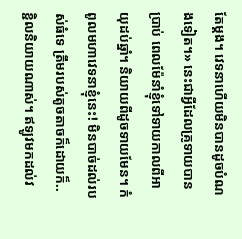តែម្តង។ វេទនាហើយមិនបានដូចបំណងទៀត។» នេះជាអ្វីដែលគ្រូទាយបានប្រាប់ ពេលម៉ែនាំខ្ញុំទៅទាយកាលពីអាយុដប់ឆ្នាំ។ និយាយពីដូចទាយមែន។ កំពូលមហាវេទនាខ្ញុំនេះ! មិនបាច់ដល់របស់ធំទេ ត្រឹមរបស់តូចតាចក៏ដោយក៏.. ខ្ជិលនិយាយណាស់។ ឥឡូវមកដល់វ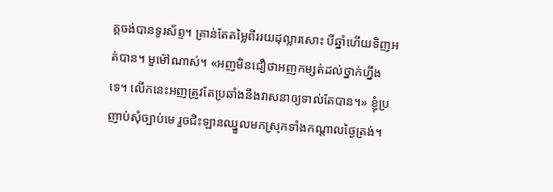គ្គចង់បានទូរស័ព្ទ។ គ្រាន់តែតម្លៃពីររយដុល្លារសោះ បីឆ្នាំហើយទិញអត់បាន។ មួម៉ៅណាស់។ «អញមិនជឿថាអញកម្សត់ដល់ថ្នាក់ហ្នឹងទេ។ លើកនេះអញត្រូវតែប្រឆាំងនឹងវាសនាឲ្យទាល់តែបាន។» ខ្ញុំប្រញាប់សុំច្បាប់មេ រួចជិះឡានឈ្នួលមកស្រុកទាំងកណ្តាលថ្ងៃត្រង់។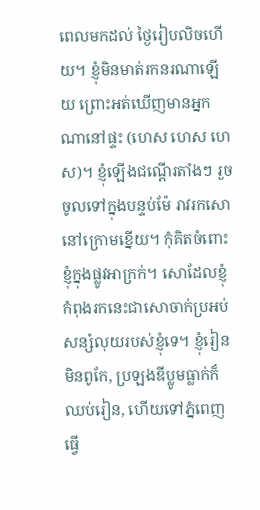ពេលមកដល់ ថ្ងៃរៀបលិចហើយ។ ខ្ញុំមិនមាត់រកនរណាឡើយ ព្រោះអត់ឃើញមានអ្នកណានៅផ្ទះ (ហេស ហេស ហេស)។ ខ្ញុំឡើងជណ្តើរតាំងៗ រួចចូលទៅក្នុងបន្ទប់ម៉ែ រាវរកសោនៅក្រោមខ្នើយ។ កុំគិតចំពោះខ្ញុំក្នុងផ្លូវអាក្រក់។ សោដែលខ្ញុំកំពុងរកនេះជាសោចាក់ប្រអប់សន្សំលុយរបស់ខ្ញុំទេ។ ខ្ញុំរៀនមិនពូកែ, ប្រឡងឌីប្លូមធ្លាក់ក៏ឈប់រៀន, ហើយទៅភ្នំពេញធ្វើ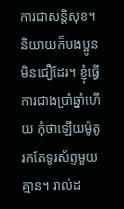ការជាសន្តិសុខ។ និយាយក៏បងប្អូនមិនជឿដែរ។ ខ្ញុំធ្វើការជាងប្រាំឆ្នាំហើយ កុំថាឡើយម៉ូតូ រកតែទូរស័ព្ទមួយគ្មាន។ រាល់ដ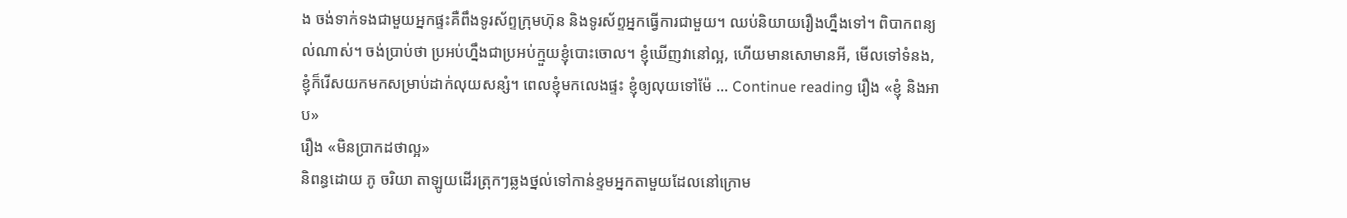ង ចង់ទាក់ទងជាមួយអ្នកផ្ទះគឺពឹងទូរស័ព្ទក្រុមហ៊ុន និងទូរស័ព្ទអ្នកធ្វើការជាមួយ។ ឈប់និយាយរឿងហ្នឹងទៅ។ ពិបាកពន្យល់ណាស់។ ចង់ប្រាប់ថា ប្រអប់ហ្នឹងជាប្រអប់ក្មួយខ្ញុំបោះចោល។ ខ្ញុំឃើញវានៅល្អ, ហើយមានសោមានអី, មើលទៅទំនង, ខ្ញុំក៏រើសយកមកសម្រាប់ដាក់លុយសន្សំ។ ពេលខ្ញុំមកលេងផ្ទះ ខ្ញុំឲ្យលុយទៅម៉ែ … Continue reading រឿង «ខ្ញុំ និងអាប»
រឿង «មិនប្រាកដថាល្អ»
និពន្ធដោយ ភូ ចរិយា តាឡូយដើរត្រុកៗឆ្លងថ្នល់ទៅកាន់ខ្ទមអ្នកតាមួយដែលនៅក្រោម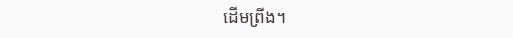ដើមព្រីង។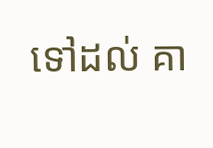ទៅដល់ គា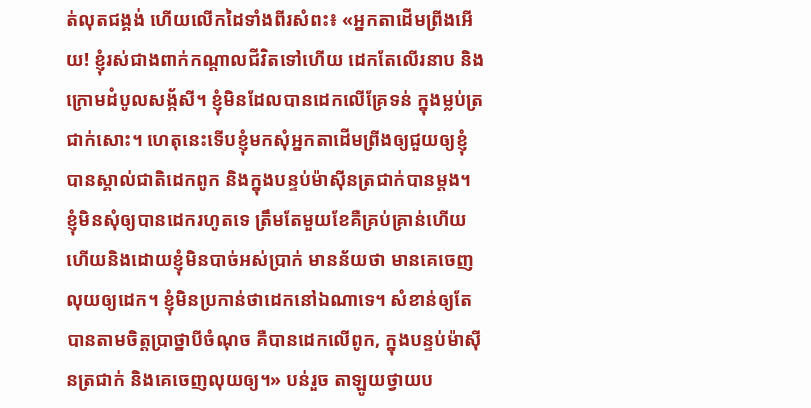ត់លុតជង្គង់ ហើយលើកដៃទាំងពីរសំពះ៖ «អ្នកតាដើមព្រីងអើយ! ខ្ញុំរស់ជាងពាក់កណ្តាលជីវិតទៅហើយ ដេកតែលើរនាប និងក្រោមដំបូលសង្ក័សី។ ខ្ញុំមិនដែលបានដេកលើគ្រែទន់ ក្នុងម្លប់ត្រជាក់សោះ។ ហេតុនេះទើបខ្ញុំមកសុំអ្នកតាដើមព្រីងឲ្យជួយឲ្យខ្ញុំបានស្គាល់ជាតិដេកពូក និងក្នុងបន្ទប់ម៉ាស៊ីនត្រជាក់បានម្តង។ ខ្ញុំមិនសុំឲ្យបានដេករហូតទេ ត្រឹមតែមួយខែគឺគ្រប់គ្រាន់ហើយ ហើយនិងដោយខ្ញុំមិនបាច់អស់ប្រាក់ មានន័យថា មានគេចេញលុយឲ្យដេក។ ខ្ញុំមិនប្រកាន់ថាដេកនៅឯណាទេ។ សំខាន់ឲ្យតែបានតាមចិត្តប្រាថ្នាបីចំណុច គឺបានដេកលើពូក, ក្នុងបន្ទប់ម៉ាស៊ីនត្រជាក់ និងគេចេញលុយឲ្យ។» បន់រួច តាឡូយថ្វាយប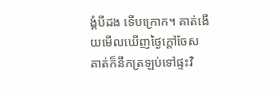ង្គំបីដង ទើបក្រោក។ គាត់ងើយមើលឃើញថ្ងៃក្តៅចែស គាត់ក៏នឹកត្រឡប់ទៅផ្ទះវិ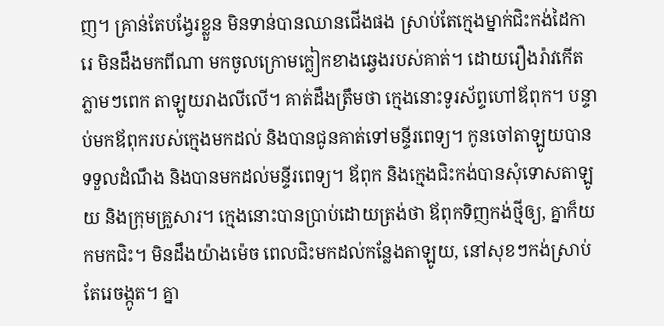ញ។ គ្រាន់តែបង្វែរខ្លួន មិនទាន់បានឈានជើងផង ស្រាប់តែក្មេងម្នាក់ជិះកង់ដៃការេ មិនដឹងមកពីណា មកចូលក្រោមក្លៀកខាងឆ្វេងរបស់គាត់។ ដោយរឿងរ៉ាវកើតភ្លាមៗពេក តាឡូយរាងលីលើ។ គាត់ដឹងត្រឹមថា ក្មេងនោះទូរស័ព្ទហៅឪពុក។ បន្ទាប់មកឪពុករបស់ក្មេងមកដល់ និងបានជូនគាត់ទៅមន្ទីរពេទ្យ។ កូនចៅតាឡូយបានទទួលដំណឹង និងបានមកដល់មន្ទីរពេទ្យ។ ឪពុក និងក្មេងជិះកង់បានសុំទោសតាឡូយ និងក្រុមគ្រួសារ។ ក្មេងនោះបានប្រាប់ដោយត្រង់ថា ឪពុកទិញកង់ថ្មីឲ្យ, គ្នាក៏យកមកជិះ។ មិនដឹងយ៉ាងម៉េច ពេលជិះមកដល់កន្លែងតាឡូយ, នៅសុខៗកង់ស្រាប់តែរេចង្កូត។ គ្នា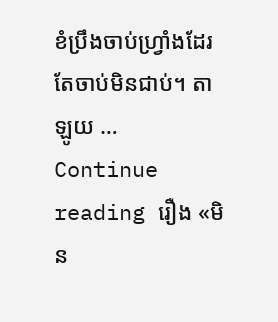ខំប្រឹងចាប់ហ្វ្រាំងដែរ តែចាប់មិនជាប់។ តាឡូយ … Continue reading រឿង «មិន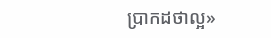ប្រាកដថាល្អ»